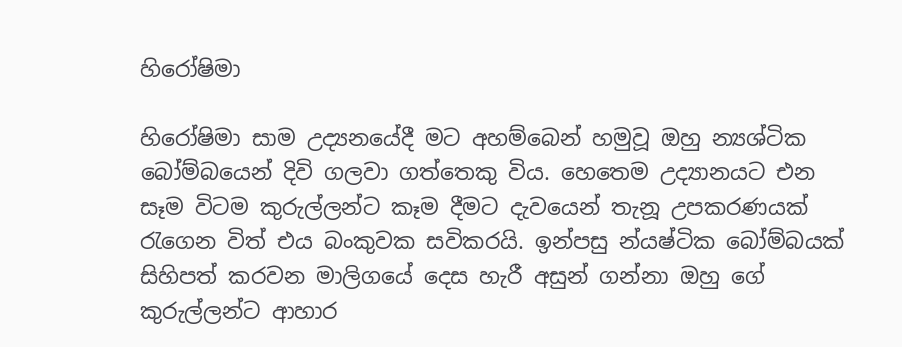හිරෝෂිමා

හිරෝෂිමා සාම උද්‍යනයේදී මට අහම්බෙන් හමුවූ ඔහු න්‍යශ්ටික බෝම්බයෙන් දිවි ගලවා ගත්තෙකු විය. හෙතෙම උද්‍යානයට එන සෑම විටම කුරුල්ලන්ට කෑම දීමට දැවයෙන් තැනූ උපකරණයක් රැගෙන විත් එය බංකුවක සවිකරයි. ඉන්පසු න්යෂ්ටික බෝම්බයක් සිහිපත් කරවන මාලිගයේ දෙස හැරී අසුන් ගන්නා ඔහු ගේ කුරුල්ලන්ට ආහාර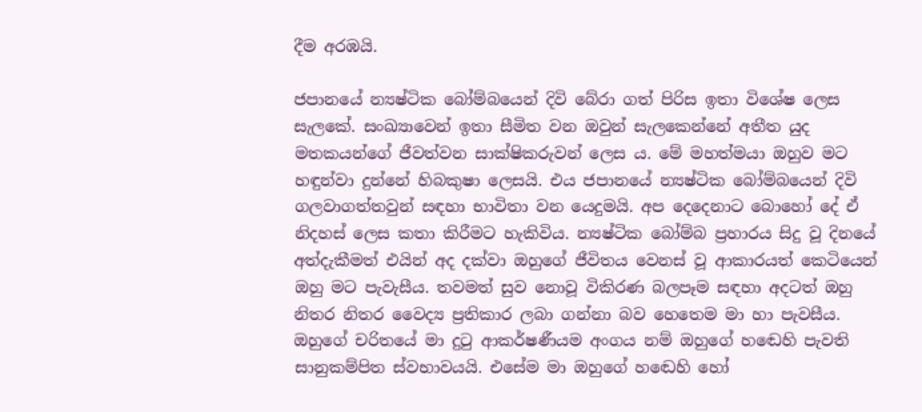දීම අරඹයි.

ජපානයේ න්‍යෂ්ටික බෝම්බයෙන් දිවි බේරා ගත් පිරිස ඉතා විශේෂ ලෙස සැලකේ. සංඛ්‍යාවෙන් ඉතා සීමිත වන ඔවුන් සැලකෙන්නේ අතීත යුද මතකයන්ගේ ජීවත්වන සාක්ෂිකරුවන් ලෙස ය. මේ මහත්මයා ඔහුව මට හඳුන්වා දුන්නේ හිබකුෂා ලෙසයි. එය ජපානයේ න්‍යෂ්ටික බෝම්බයෙන් දිවි ගලවාගත්තවුන් සඳහා භාවිතා වන යෙදුමයි. අප දෙදෙනාට බොහෝ දේ ඒ නිදහස් ලෙස කතා කිරීමට හැකිවිය. න්‍යෂ්ටික බෝම්බ ප්‍රහාරය සිදු වූ දිනයේ අත්දැකීමත් එයින් අද දක්වා ඔහුගේ ජීවිතය වෙනස් වූ ආකාරයත් කෙටියෙන් ඔහු මට පැවැසීය. තවමත් සුව නොවූ විකිරණ බලපෑම සඳහා අදටත් ඔහු නිතර නිතර වෛද්‍ය ප්‍රතිකාර ලබා ගන්නා බව හෙතෙම මා හා පැවසීය. ඔහුගේ චරිතයේ මා දුටු ආකර්ෂණීයම අංගය නම් ඔහුගේ හඬෙහි පැවති සානුකම්පිත ස්වභාවයයි. එසේම මා ඔහුගේ හඬෙහි හෝ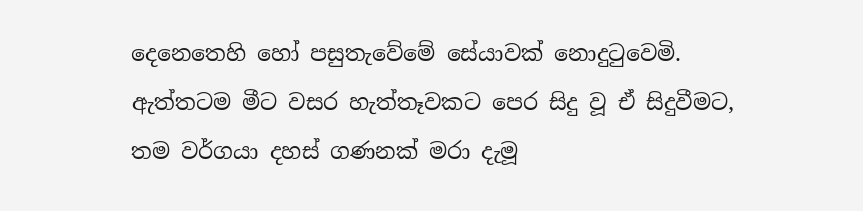දෙනෙතෙහි හෝ පසුතැවේමේ සේයාවක් නොදුටුවෙමි. ඇත්තටම මීට වසර හැත්තෑවකට පෙර සිදු වූ ඒ සිදුවීමට, තම වර්ගයා දහස් ගණනක් මරා දැමූ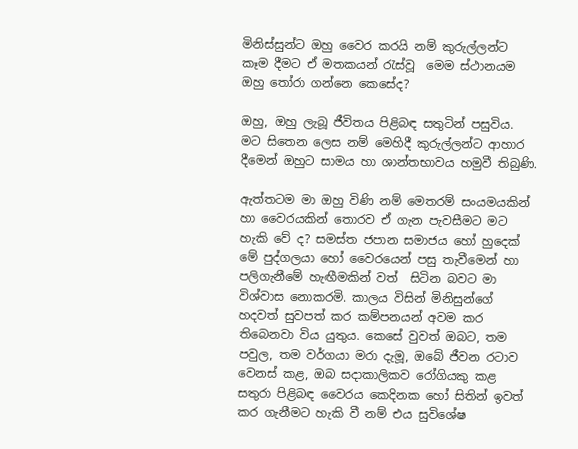මිනිස්සුන්ට ඔහු වෛර කරයි නම් කුරුල්ලන්ට කෑම දීමට ඒ මතකයන් රැස්වූ  මෙම ස්ථානයම ඔහු තෝරා ගන්නෙ කෙසේද?

ඔහු, ඔහු ලැබූ ජීවිතය පිළිබඳ සතුටින් පසුවිය. මට සිතෙන ලෙස නම් මෙහිදී කුරුල්ලන්ට ආහාර දීමෙන් ඔහුට සාමය හා ශාන්තභාවය හමුවී තිබුණි.

ඇත්තටම මා ඔහු විණි නම් මෙතරම් සංයමයකින් හා වෛරයකින් තොරව ඒ ගැන පැවසීමට මට හැකි වේ ද? සමස්ත ජපාන සමාජය හෝ හුදෙක් මේ පුද්ගලයා හෝ වෛරයෙන් පසු තැවීමෙන් හා පලිගැනීමේ හැඟීමකින් වත්  සිටින බවට මා විශ්වාස නොකරමි. කාලය විසින් මිනිසුන්ගේ හදවත් සුවපත් කර කම්පනයන් අවම කර තිබෙනවා විය යුතුය. කෙසේ වුවත් ඔබට, තම පවුල, තම වර්ගයා මරා දැමූ, ඔබේ ජීවන රටාව වෙනස් කළ, ඔබ සදාකාලිකව රෝගියකු කළ සතුරා පිළිබඳ වෛරය කෙදිනක හෝ සිතින් ඉවත් කර ගැනීමට හැකි වී නම් එය සුවිශේෂ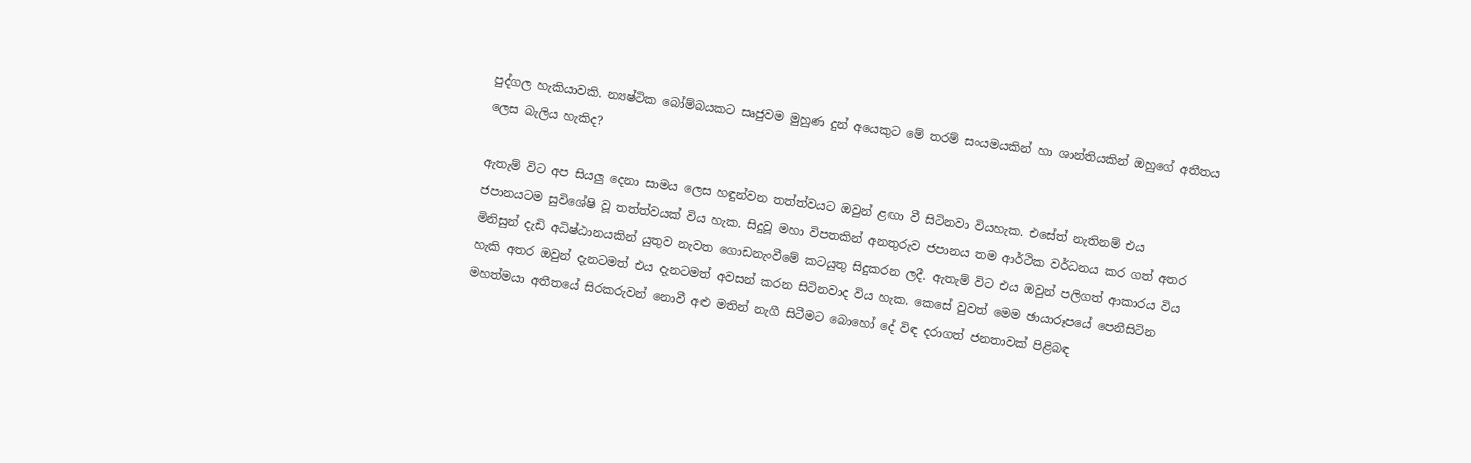පුද්ගල හැකියාවකි. න්‍යෂ්ටික බෝම්බයකට සෘජුවම මුහුණ දුන් අයෙකුට මේ තරම් සංයමයකින් හා ශාන්තියකින් ඔහුගේ අතීතය ලෙස බැලිය හැකිද?

ඇතැම් විට අප සියලු දෙනා සාමය ලෙස හඳුන්වන තත්ත්වයට ඔවුන් ළඟා වී සිටිනවා වියහැක. එසේත් නැතිනම් එය ජපානයටම සුවිශේෂි වූ තත්ත්වයක් විය හැක. සිදුවූ මහා විපතකින් අනතුරුව ජපානය තම ආර්ථික වර්ධනය කර ගත් අතර මිනිසුන් දැඩි අධිෂ්ඨානයකින් යුතුව නැවත ගොඩනැංවීමේ කටයුතු සිදුකරන ලදී. ඇතැම් විට එය ඔවුන් පලිගත් ආකාරය විය හැකි අතර ඔවුන් දැනටමත් එය දැනටමත් අවසන් කරන සිටිනවාද විය හැක. කෙසේ වුවත් මෙම ඡායාරූපයේ පෙනීසිටින මහත්මයා අතීතයේ සිරකරුවන් නොවී අළු මතින් නැගී සිටීමට බොහෝ දේ විඳ දරාගත් ජනතාවක් පිළිබඳ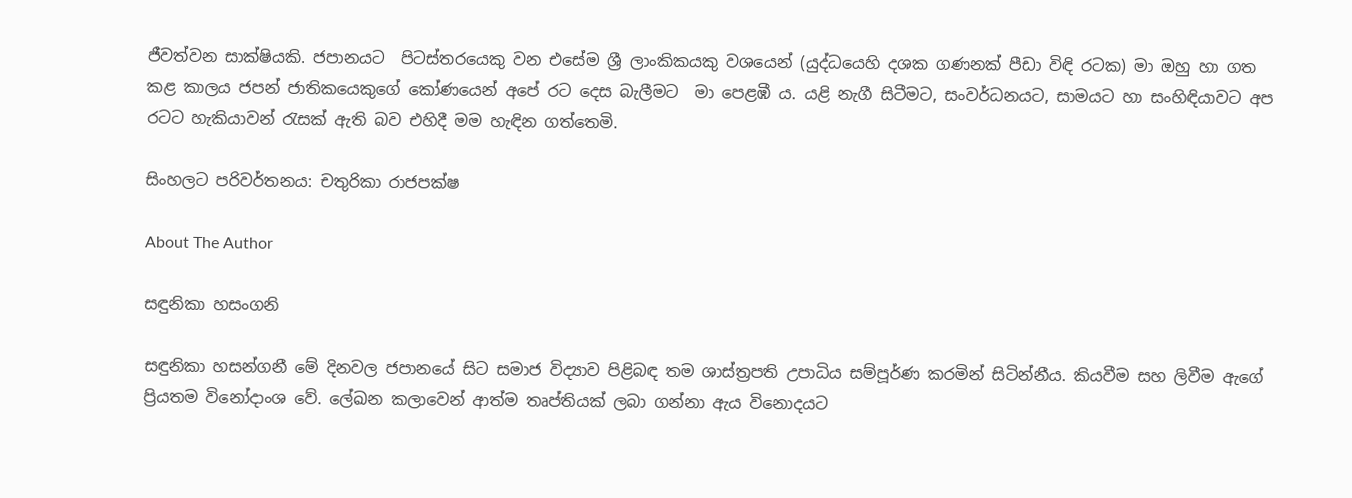ජීවත්වන සාක්ෂියකි. ජපානයට  පිටස්තරයෙකු වන එසේම ශ්‍රී ලාංකිකයකු වශයෙන් (යුද්ධයෙහි දශක ගණනක් පීඩා විඳි රටක) මා ඔහු හා ගත කළ කාලය ජපන් ජාතිකයෙකුගේ කෝණයෙන් අපේ රට දෙස බැලීමට  මා පෙළඹී ය. යළි නැගී සිටීමට, සංවර්ධනයට, සාමයට හා සංහිඳියාවට අප රටට හැකියාවන් රැසක් ඇති බව එහිදී මම හැඳින ගත්තෙමි.

සිංහලට පරිවර්තනය: චතුරිකා රාජපක්ෂ

About The Author

සඳුනිකා හසංගනි

සඳුනිකා හසන්ගනී මේ දිනවල ජපානයේ සිට සමාජ විද්‍යාව පිළිබඳ තම ශාස්ත්‍රපති උපාධිය සම්පූර්ණ කරමින් සිටින්නීය. කියවීම සහ ලිවීම ඇගේ ප්‍රියතම විනෝදාංශ වේ. ලේඛන කලාවෙන් ආත්ම තෘප්තියක් ලබා ගන්නා ඇය විනොදයට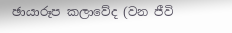ඡායාරූප කලාවේද (වන ජීවි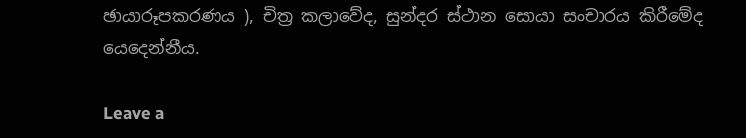ඡායාරූපකරණය ), චිත්‍ර කලාවේද, සුන්දර ස්ථාන සොයා සංචාරය කිරීමේද යෙදෙන්නීය.

Leave a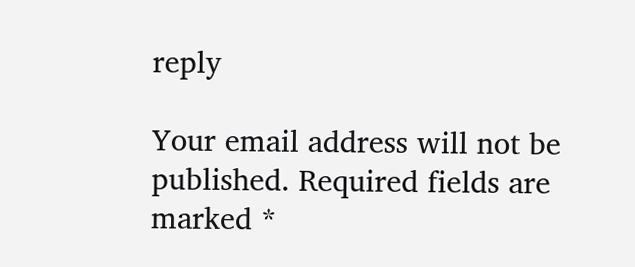reply

Your email address will not be published. Required fields are marked *